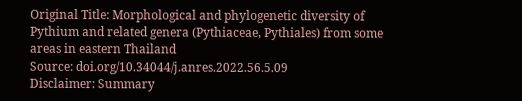Original Title: Morphological and phylogenetic diversity of Pythium and related genera (Pythiaceae, Pythiales) from some areas in eastern Thailand
Source: doi.org/10.34044/j.anres.2022.56.5.09
Disclaimer: Summary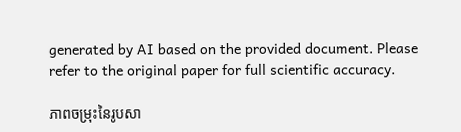generated by AI based on the provided document. Please refer to the original paper for full scientific accuracy.

ភាពចម្រុះនៃរូបសា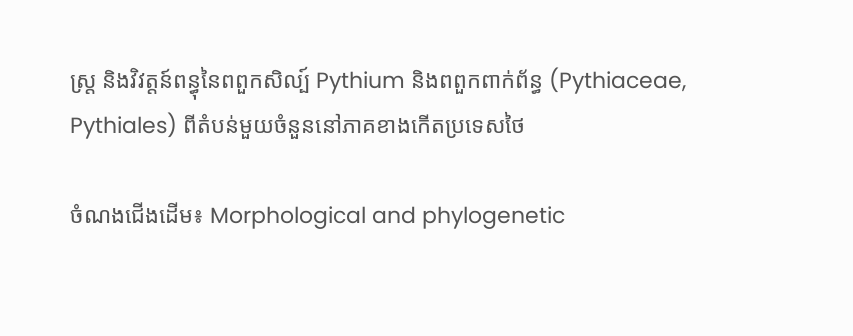ស្ត្រ និងវិវត្តន៍ពន្ធុនៃពពួកសិល្ប៍ Pythium និងពពួកពាក់ព័ន្ធ (Pythiaceae, Pythiales) ពីតំបន់មួយចំនួននៅភាគខាងកើតប្រទេសថៃ

ចំណងជើងដើម៖ Morphological and phylogenetic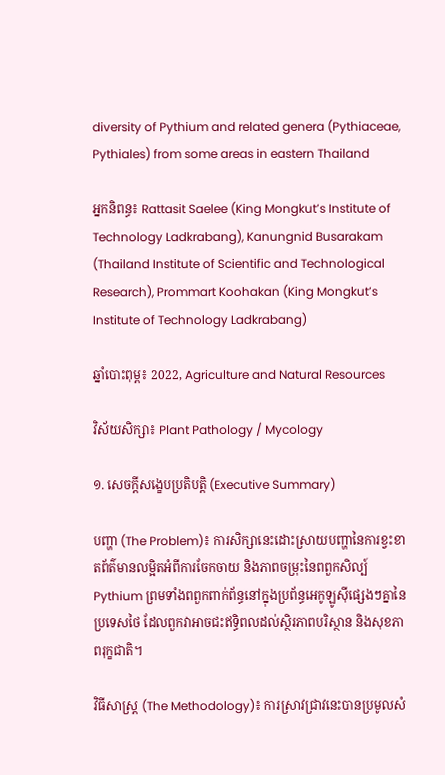diversity of Pythium and related genera (Pythiaceae, Pythiales) from some areas in eastern Thailand

អ្នកនិពន្ធ៖ Rattasit Saelee (King Mongkut’s Institute of Technology Ladkrabang), Kanungnid Busarakam (Thailand Institute of Scientific and Technological Research), Prommart Koohakan (King Mongkut’s Institute of Technology Ladkrabang)

ឆ្នាំបោះពុម្ព៖ 2022, Agriculture and Natural Resources

វិស័យសិក្សា៖ Plant Pathology / Mycology

១. សេចក្តីសង្ខេបប្រតិបត្តិ (Executive Summary)

បញ្ហា (The Problem)៖ ការសិក្សានេះដោះស្រាយបញ្ហានៃការខ្វះខាតព័ត៌មានលម្អិតអំពីការចែកចាយ និងភាពចម្រុះនៃពពួកសិល្ប៍ Pythium ព្រមទាំងពពួកពាក់ព័ន្ធនៅក្នុងប្រព័ន្ធអេកូឡូស៊ីផ្សេងៗគ្នានៃប្រទេសថៃ ដែលពួកវាអាចជះឥទ្ធិពលដល់ស្ថិរភាពបរិស្ថាន និងសុខភាពរុក្ខជាតិ។

វិធីសាស្ត្រ (The Methodology)៖ ការស្រាវជ្រាវនេះបានប្រមូលសំ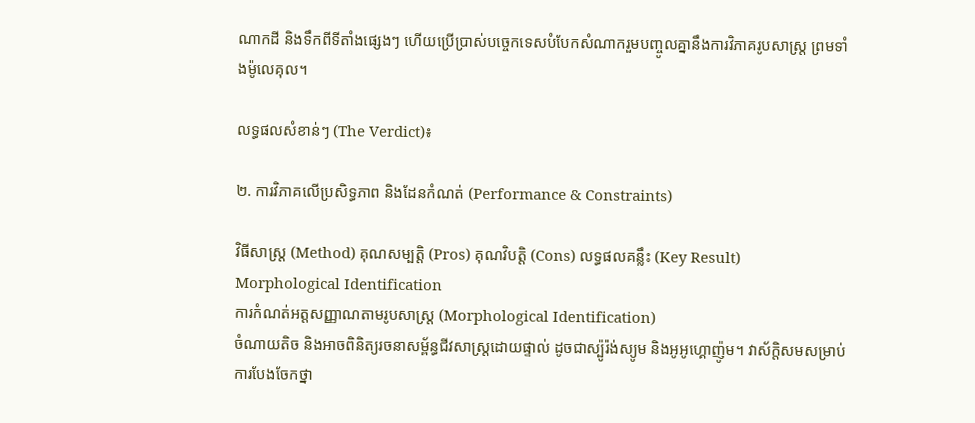ណាកដី និងទឹកពីទីតាំងផ្សេងៗ ហើយប្រើប្រាស់បច្ចេកទេសបំបែកសំណាករួមបញ្ចូលគ្នានឹងការវិភាគរូបសាស្ត្រ ព្រមទាំងម៉ូលេគុល។

លទ្ធផលសំខាន់ៗ (The Verdict)៖

២. ការវិភាគលើប្រសិទ្ធភាព និងដែនកំណត់ (Performance & Constraints)

វិធីសាស្ត្រ (Method) គុណសម្បត្តិ (Pros) គុណវិបត្តិ (Cons) លទ្ធផលគន្លឹះ (Key Result)
Morphological Identification
ការកំណត់អត្តសញ្ញាណតាមរូបសាស្ត្រ (Morphological Identification)
ចំណាយតិច និងអាចពិនិត្យរចនាសម្ព័ន្ធជីវសាស្ត្រដោយផ្ទាល់ ដូចជាស្ប៉ូរ៉ង់ស្យូម និងអូអូហ្គោញ៉ូម។ វាស័ក្តិសមសម្រាប់ការបែងចែកថ្នា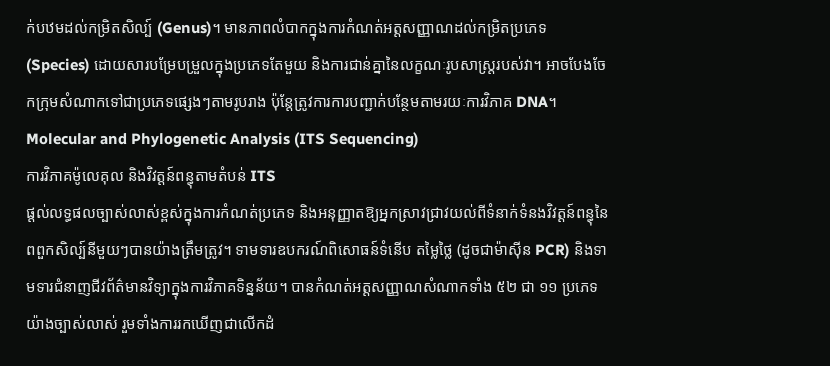ក់បឋមដល់កម្រិតសិល្ប៍ (Genus)។ មានភាពលំបាកក្នុងការកំណត់អត្តសញ្ញាណដល់កម្រិតប្រភេទ (Species) ដោយសារបម្រែបម្រួលក្នុងប្រភេទតែមួយ និងការជាន់គ្នានៃលក្ខណៈរូបសាស្ត្ររបស់វា។ អាចបែងចែកក្រុមសំណាកទៅជាប្រភេទផ្សេងៗតាមរូបរាង ប៉ុន្តែត្រូវការការបញ្ជាក់បន្ថែមតាមរយៈការវិភាគ DNA។
Molecular and Phylogenetic Analysis (ITS Sequencing)
ការវិភាគម៉ូលេគុល និងវិវត្តន៍ពន្ធុតាមតំបន់ ITS
ផ្តល់លទ្ធផលច្បាស់លាស់ខ្ពស់ក្នុងការកំណត់ប្រភេទ និងអនុញ្ញាតឱ្យអ្នកស្រាវជ្រាវយល់ពីទំនាក់ទំនងវិវត្តន៍ពន្ធុនៃពពួកសិល្ប៍នីមួយៗបានយ៉ាងត្រឹមត្រូវ។ ទាមទារឧបករណ៍ពិសោធន៍ទំនើប តម្លៃថ្លៃ (ដូចជាម៉ាស៊ីន PCR) និងទាមទារជំនាញជីវព័ត៌មានវិទ្យាក្នុងការវិភាគទិន្នន័យ។ បានកំណត់អត្តសញ្ញាណសំណាកទាំង ៥២ ជា ១១ ប្រភេទយ៉ាងច្បាស់លាស់ រួមទាំងការរកឃើញជាលើកដំ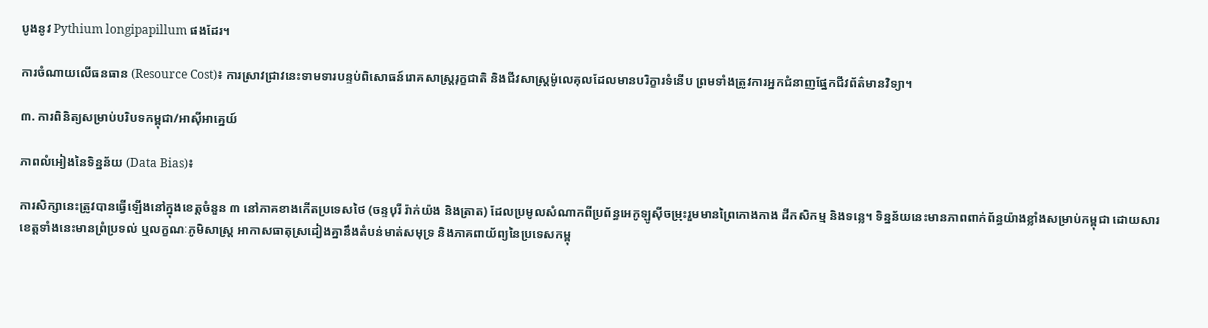បូងនូវ Pythium longipapillum ផងដែរ។

ការចំណាយលើធនធាន (Resource Cost)៖ ការស្រាវជ្រាវនេះទាមទារបន្ទប់ពិសោធន៍រោគសាស្ត្ររុក្ខជាតិ និងជីវសាស្ត្រម៉ូលេគុលដែលមានបរិក្ខារទំនើប ព្រមទាំងត្រូវការអ្នកជំនាញផ្នែកជីវព័ត៌មានវិទ្យា។

៣. ការពិនិត្យសម្រាប់បរិបទកម្ពុជា/អាស៊ីអាគ្នេយ៍

ភាពលំអៀងនៃទិន្នន័យ (Data Bias)៖

ការសិក្សានេះត្រូវបានធ្វើឡើងនៅក្នុងខេត្តចំនួន ៣ នៅភាគខាងកើតប្រទេសថៃ (ចន្ទបុរី រ៉ាក់យ៉ង និងត្រាត) ដែលប្រមូលសំណាកពីប្រព័ន្ធអេកូឡូស៊ីចម្រុះរួមមានព្រៃកោងកាង ដីកសិកម្ម និងទន្លេ។ ទិន្នន័យនេះមានភាពពាក់ព័ន្ធយ៉ាងខ្លាំងសម្រាប់កម្ពុជា ដោយសារខេត្តទាំងនេះមានព្រំប្រទល់ ឬលក្ខណៈភូមិសាស្ត្រ អាកាសធាតុស្រដៀងគ្នានឹងតំបន់មាត់សមុទ្រ និងភាគពាយ័ព្យនៃប្រទេសកម្ពុ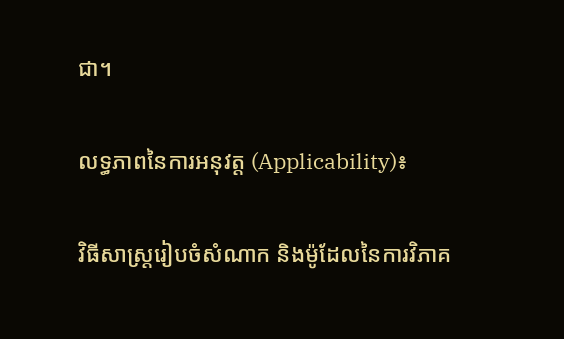ជា។

លទ្ធភាពនៃការអនុវត្ត (Applicability)៖

វិធីសាស្ត្ររៀបចំសំណាក និងម៉ូដែលនៃការវិភាគ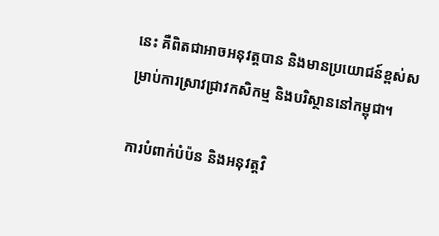នេះ គឺពិតជាអាចអនុវត្តបាន និងមានប្រយោជន៍ខ្ពស់សម្រាប់ការស្រាវជ្រាវកសិកម្ម និងបរិស្ថាននៅកម្ពុជា។

ការបំពាក់បំប៉ន និងអនុវត្តវិ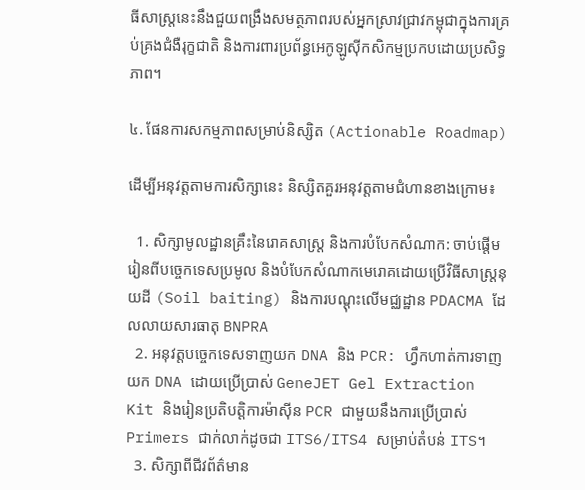ធីសាស្ត្រនេះនឹងជួយពង្រឹងសមត្ថភាពរបស់អ្នកស្រាវជ្រាវកម្ពុជាក្នុងការគ្រប់គ្រងជំងឺរុក្ខជាតិ និងការពារប្រព័ន្ធអេកូឡូស៊ីកសិកម្មប្រកបដោយប្រសិទ្ធភាព។

៤. ផែនការសកម្មភាពសម្រាប់និស្សិត (Actionable Roadmap)

ដើម្បីអនុវត្តតាមការសិក្សានេះ និស្សិតគួរអនុវត្តតាមជំហានខាងក្រោម៖

  1. សិក្សាមូលដ្ឋានគ្រឹះនៃរោគសាស្ត្រ និងការបំបែកសំណាក: ចាប់ផ្តើមរៀនពីបច្ចេកទេសប្រមូល និងបំបែកសំណាកមេរោគដោយប្រើវិធីសាស្ត្រនុយដី (Soil baiting) និងការបណ្តុះលើមជ្ឈដ្ឋាន PDACMA ដែលលាយសារធាតុ BNPRA
  2. អនុវត្តបច្ចេកទេសទាញយក DNA និង PCR: ហ្វឹកហាត់ការទាញយក DNA ដោយប្រើប្រាស់ GeneJET Gel Extraction Kit និងរៀនប្រតិបត្តិការម៉ាស៊ីន PCR ជាមួយនឹងការប្រើប្រាស់ Primers ជាក់លាក់ដូចជា ITS6/ITS4 សម្រាប់តំបន់ ITS។
  3. សិក្សាពីជីវព័ត៌មាន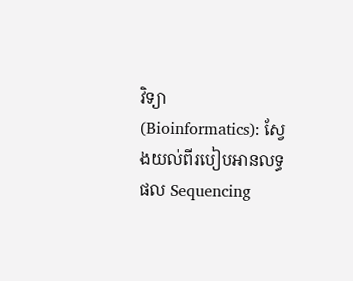វិទ្យា (Bioinformatics): ស្វែងយល់ពីរបៀបអានលទ្ធផល Sequencing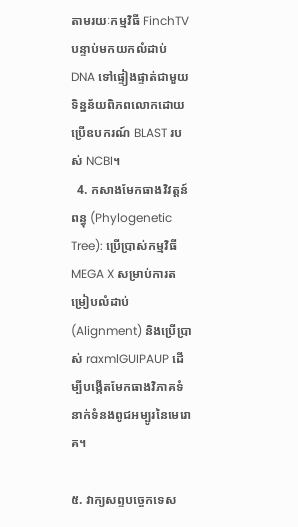តាមរយៈកម្មវិធី FinchTV បន្ទាប់មកយកលំដាប់ DNA ទៅផ្ទៀងផ្ទាត់ជាមួយទិន្នន័យពិភពលោកដោយប្រើឧបករណ៍ BLAST របស់ NCBI។
  4. កសាងមែកធាងវិវត្តន៍ពន្ធុ (Phylogenetic Tree): ប្រើប្រាស់កម្មវិធី MEGA X សម្រាប់ការតម្រៀបលំដាប់ (Alignment) និងប្រើប្រាស់ raxmlGUIPAUP ដើម្បីបង្កើតមែកធាងវិភាគទំនាក់ទំនងពូជអម្បូរនៃមេរោគ។

៥. វាក្យសព្ទបច្ចេកទេស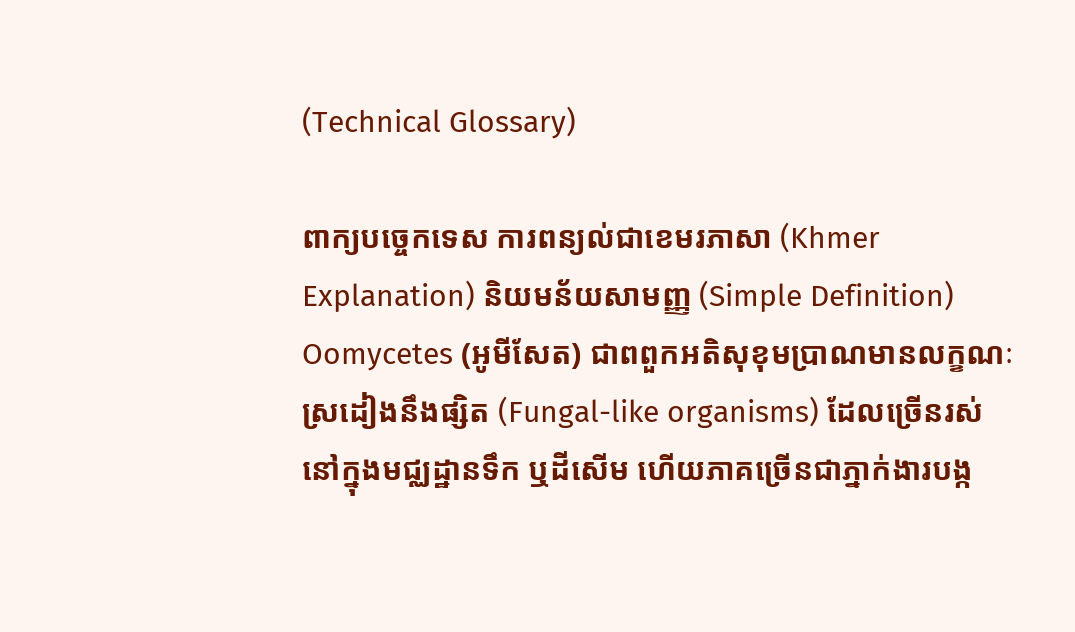(Technical Glossary)

ពាក្យបច្ចេកទេស ការពន្យល់ជាខេមរភាសា (Khmer Explanation) និយមន័យសាមញ្ញ (Simple Definition)
Oomycetes (អូមីសែត) ជាពពួកអតិសុខុមប្រាណមានលក្ខណៈស្រដៀងនឹងផ្សិត (Fungal-like organisms) ដែលច្រើនរស់នៅក្នុងមជ្ឈដ្ឋានទឹក ឬដីសើម ហើយភាគច្រើនជាភ្នាក់ងារបង្ក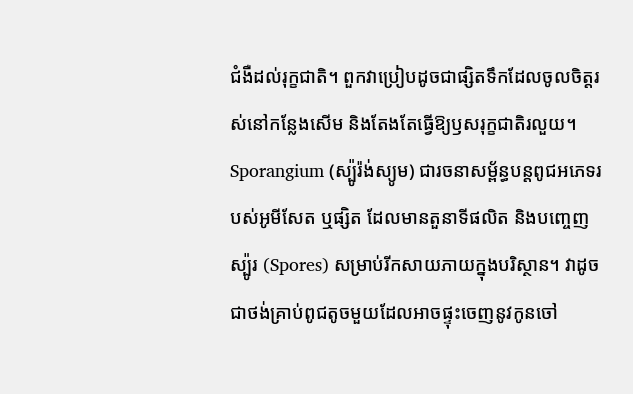ជំងឺដល់រុក្ខជាតិ។ ពួកវាប្រៀបដូចជាផ្សិតទឹកដែលចូលចិត្តរស់នៅកន្លែងសើម និងតែងតែធ្វើឱ្យឫសរុក្ខជាតិរលួយ។
Sporangium (ស្ប៉ូរ៉ង់ស្យូម) ជារចនាសម្ព័ន្ធបន្តពូជអភេទរបស់អូមីសែត ឬផ្សិត ដែលមានតួនាទីផលិត និងបញ្ចេញស្ប៉ូរ (Spores) សម្រាប់រីកសាយភាយក្នុងបរិស្ថាន។ វាដូចជាថង់គ្រាប់ពូជតូចមួយដែលអាចផ្ទុះចេញនូវកូនចៅ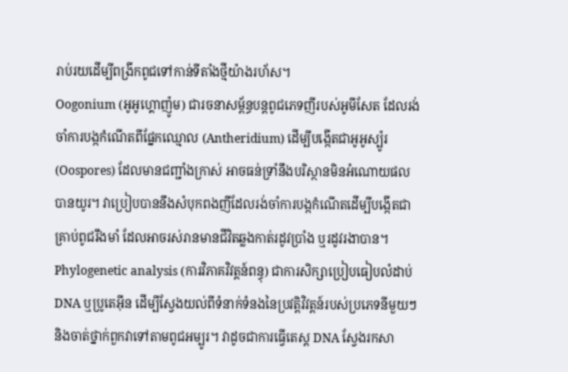រាប់រយដើម្បីពង្រីកពូជទៅកាន់ទីតាំងថ្មីយ៉ាងរហ័ស។
Oogonium (អូអូហ្គោញ៉ូម) ជារចនាសម្ព័ន្ធបន្តពូជភេទញីរបស់អូមីសែត ដែលរង់ចាំការបង្កកំណើតពីផ្នែកឈ្មោល (Antheridium) ដើម្បីបង្កើតជាអូអូស្ប៉ូរ (Oospores) ដែលមានជញ្ជាំងក្រាស់ អាចធន់ទ្រាំនឹងបរិស្ថានមិនអំណោយផលបានយូរ។ វាប្រៀបបាននឹងសំបុកពងញីដែលរង់ចាំការបង្កកំណើតដើម្បីបង្កើតជាគ្រាប់ពូជរឹងមាំ ដែលអាចរស់រានមានជីវិតឆ្លងកាត់រដូវប្រាំង ឬរដូវរងាបាន។
Phylogenetic analysis (ការវិភាគវិវត្តន៍ពន្ធុ) ជាការសិក្សាប្រៀបធៀបលំដាប់ DNA ឬប្រូតេអ៊ីន ដើម្បីស្វែងយល់ពីទំនាក់ទំនងនៃប្រវត្តិវិវត្តន៍របស់ប្រភេទនីមួយៗ និងចាត់ថ្នាក់ពួកវាទៅតាមពូជអម្បូរ។ វាដូចជាការធ្វើតេស្ត DNA ស្វែងរកសា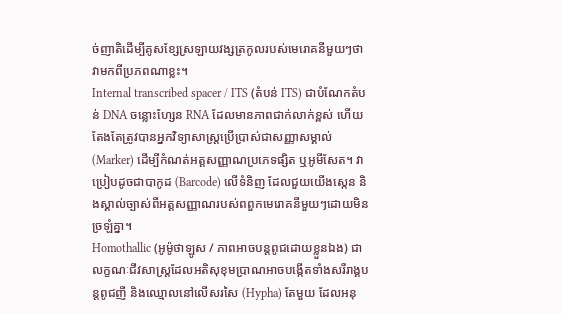ច់ញាតិដើម្បីគូសខ្សែស្រឡាយវង្សត្រកូលរបស់មេរោគនីមួយៗថាវាមកពីប្រភពណាខ្លះ។
Internal transcribed spacer / ITS (តំបន់ ITS) ជាបំណែកតំបន់ DNA ចន្លោះហ្សែន RNA ដែលមានភាពជាក់លាក់ខ្ពស់ ហើយតែងតែត្រូវបានអ្នកវិទ្យាសាស្ត្រប្រើប្រាស់ជាសញ្ញាសម្គាល់ (Marker) ដើម្បីកំណត់អត្តសញ្ញាណប្រភេទផ្សិត ឬអូមីសែត។ វាប្រៀបដូចជាបាកូដ (Barcode) លើទំនិញ ដែលជួយយើងស្កេន និងស្គាល់ច្បាស់ពីអត្តសញ្ញាណរបស់ពពួកមេរោគនីមួយៗដោយមិនច្រឡំគ្នា។
Homothallic (អូម៉ូថាឡូស / ភាពអាចបន្តពូជដោយខ្លួនឯង) ជាលក្ខណៈជីវសាស្ត្រដែលអតិសុខុមប្រាណអាចបង្កើតទាំងសរីរាង្គបន្តពូជញី និងឈ្មោលនៅលើសរសៃ (Hypha) តែមួយ ដែលអនុ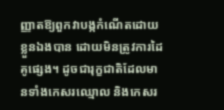ញ្ញាតឱ្យពួកវាបង្កកំណើតដោយខ្លួនឯងបាន ដោយមិនត្រូវការដៃគូផ្សេង។ ដូចជារុក្ខជាតិដែលមានទាំងកេសរឈ្មោល និងកេសរ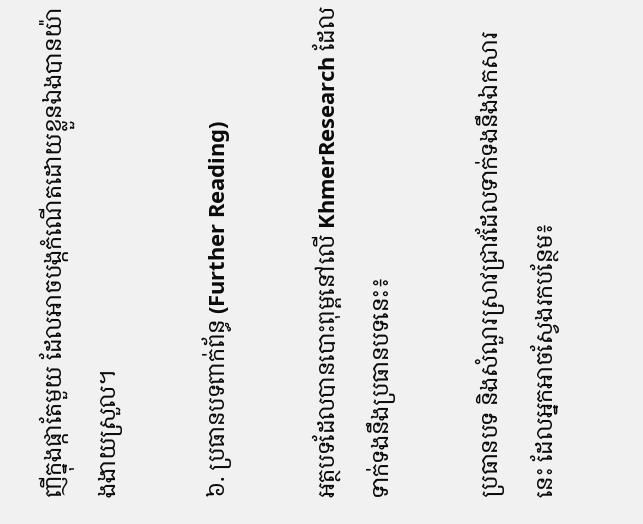ញីក្នុងផ្កាតែមួយ ដែលអាចបង្កកំណើតដោយខ្លួនឯងបានយ៉ាងងាយស្រួល។

៦. ប្រធានបទពាក់ព័ន្ធ (Further Reading)

អត្ថបទដែលបានបោះពុម្ពនៅលើ KhmerResearch ដែលទាក់ទងនឹងប្រធានបទនេះ៖

ប្រធានបទ និងសំណួរស្រាវជ្រាវដែលទាក់ទងនឹងឯកសារនេះ ដែលអ្នកអាចស្វែងរកបន្ថែម៖